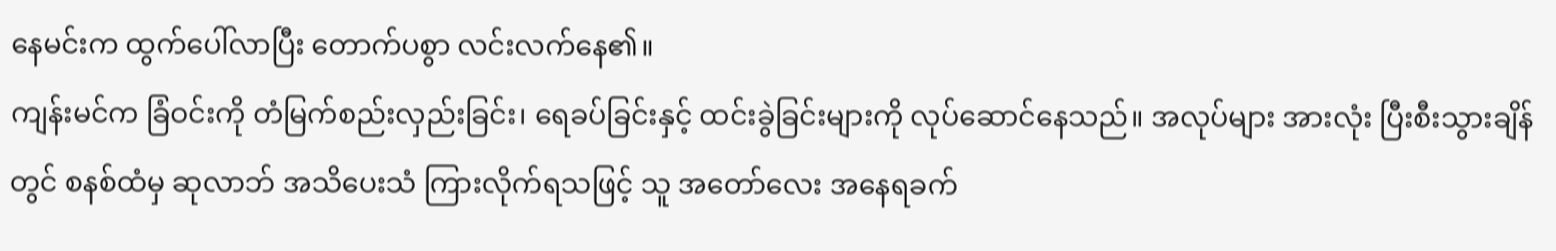နေမင်းက ထွက်ပေါ်လာပြီး တောက်ပစွာ လင်းလက်နေ၏။
ကျန်းမင်က ခြံဝင်းကို တံမြက်စည်းလှည်းခြင်း၊ ရေခပ်ခြင်းနှင့် ထင်းခွဲခြင်းများကို လုပ်ဆောင်နေသည်။ အလုပ်များ အားလုံး ပြီးစီးသွားချိန်တွင် စနစ်ထံမှ ဆုလာဘ် အသိပေးသံ ကြားလိုက်ရသဖြင့် သူ အတော်လေး အနေရခက်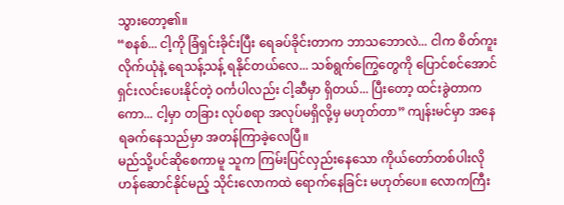သွားတော့၏။
“စနစ်... ငါ့ကို ခြံရှင်းခိုင်းပြီး ရေခပ်ခိုင်းတာက ဘာသဘောလဲ... ငါက စိတ်ကူးလိုက်ယုံနဲ့ ရေသန့်သန့် ရနိုင်တယ်လေ... သစ်ရွက်ကြွေတွေကို ပြောင်စင်အောင် ရှင်းလင်းပေးနိုင်တဲ့ ဝင်္ကပါလည်း ငါ့ဆီမှာ ရှိတယ်... ပြီးတော့ ထင်းခွဲတာကကော... ငါ့မှာ တခြား လုပ်စရာ အလုပ်မရှိလို့မှ မဟုတ်တာ” ကျန်းမင်မှာ အနေရခက်နေသည်မှာ အတန်ကြာခဲ့လေပြီ။
မည်သို့ပင်ဆိုစေကာမူ သူက ကြမ်းပြင်လှည်းနေသော ကိုယ်တော်တစ်ပါးလို ဟန်ဆောင်နိုင်မည့် သိုင်းလောကထဲ ရောက်နေခြင်း မဟုတ်ပေ။ လောကကြီး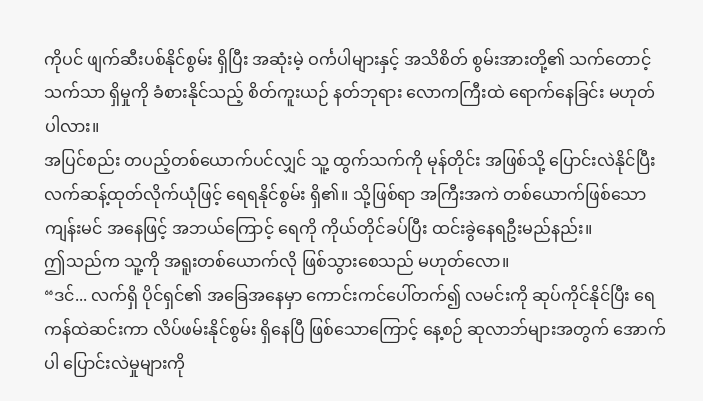ကိုပင် ဖျက်ဆီးပစ်နိုင်စွမ်း ရှိပြီး အဆုံးမဲ့ ဝင်္ကပါများနှင့် အသိစိတ် စွမ်းအားတို့၏ သက်တောင့်သက်သာ ရှိမှုကို ခံစားနိုင်သည့် စိတ်ကူးယဉ် နတ်ဘုရား လောကကြီးထဲ ရောက်နေခြင်း မဟုတ်ပါလား။
အပြင်စည်း တပည့်တစ်ယောက်ပင်လျှင် သူ့ ထွက်သက်ကို မုန်တိုင်း အဖြစ်သို့ ပြောင်းလဲနိုင်ပြီး လက်ဆန့်ထုတ်လိုက်ယုံဖြင့် ရေရနိုင်စွမ်း ရှိ၏။ သို့ဖြစ်ရာ အကြီးအကဲ တစ်ယောက်ဖြစ်သော ကျန်းမင် အနေဖြင့် အဘယ်ကြောင့် ရေကို ကိုယ်တိုင်ခပ်ပြီး ထင်းခွဲနေရဦးမည်နည်း။
ဤသည်က သူ့ကို အရူးတစ်ယောက်လို ဖြစ်သွားစေသည် မဟုတ်လော။
“ဒင်... လက်ရှိ ပိုင်ရှင်၏ အခြေအနေမှာ ကောင်းကင်ပေါ်တက်၍ လမင်းကို ဆုပ်ကိုင်နိုင်ပြီး ရေကန်ထဲဆင်းကာ လိပ်ဖမ်းနိုင်စွမ်း ရှိနေပြီ ဖြစ်သောကြောင့် နေ့စဉ် ဆုလာဘ်များအတွက် အောက်ပါ ပြောင်းလဲမှုများကို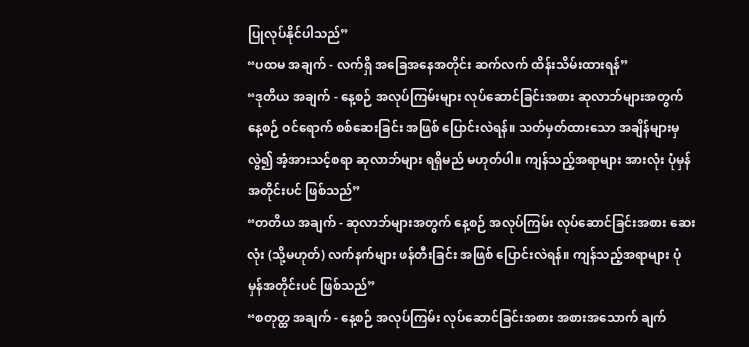ပြုလုပ်နိုင်ပါသည်”
“ပထမ အချက် - လက်ရှိ အခြေအနေအတိုင်း ဆက်လက် ထိန်းသိမ်းထားရန်”
“ဒုတိယ အချက် - နေ့စဉ် အလုပ်ကြမ်းများ လုပ်ဆောင်ခြင်းအစား ဆုလာဘ်များအတွက် နေ့စဉ် ဝင်ရောက် စစ်ဆေးခြင်း အဖြစ် ပြောင်းလဲရန်။ သတ်မှတ်ထားသော အချိန်များမှလွဲ၍ အံ့အားသင့်စရာ ဆုလာဘ်များ ရရှိမည် မဟုတ်ပါ။ ကျန်သည့်အရာများ အားလုံး ပုံမှန်အတိုင်းပင် ဖြစ်သည်”
“တတိယ အချက် - ဆုလာဘ်များအတွက် နေ့စဉ် အလုပ်ကြမ်း လုပ်ဆောင်ခြင်းအစား ဆေးလုံး (သို့မဟုတ်) လက်နက်များ ဖန်တီးခြင်း အဖြစ် ပြောင်းလဲရန်။ ကျန်သည့်အရာများ ပုံမှန်အတိုင်းပင် ဖြစ်သည်”
“စတုတ္ထ အချက် - နေ့စဉ် အလုပ်ကြမ်း လုပ်ဆောင်ခြင်းအစား အစားအသောက် ချက်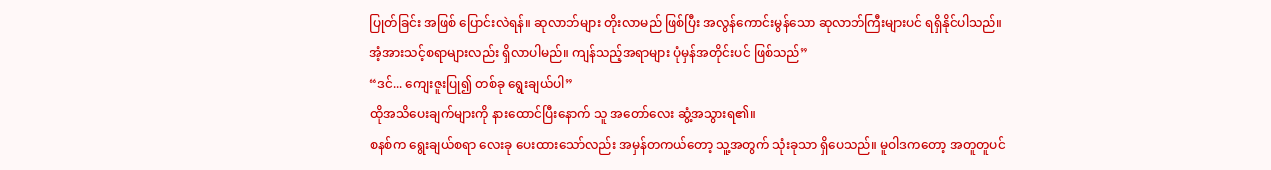ပြုတ်ခြင်း အဖြစ် ပြောင်းလဲရန်။ ဆုလာဘ်များ တိုးလာမည် ဖြစ်ပြီး အလွန်ကောင်းမွန်သော ဆုလာဘ်ကြီးများပင် ရရှိနိုင်ပါသည်။ အံ့အားသင့်စရာများလည်း ရှိလာပါမည်။ ကျန်သည့်အရာများ ပုံမှန်အတိုင်းပင် ဖြစ်သည်”
“ဒင်... ကျေးဇူးပြု၍ တစ်ခု ရွေးချယ်ပါ”
ထိုအသိပေးချက်များကို နားထောင်ပြီးနောက် သူ အတော်လေး ဆွံ့အသွားရ၏။
စနစ်က ရွေးချယ်စရာ လေးခု ပေးထားသော်လည်း အမှန်တကယ်တော့ သူ့အတွက် သုံးခုသာ ရှိပေသည်။ မူဝါဒကတော့ အတူတူပင်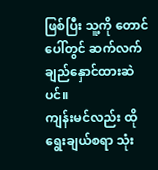ဖြစ်ပြီး သူ့ကို တောင်ပေါ်တွင် ဆက်လက် ချည်နှောင်ထားဆဲပင်။
ကျန်းမင်လည်း ထိုရွေးချယ်စရာ သုံး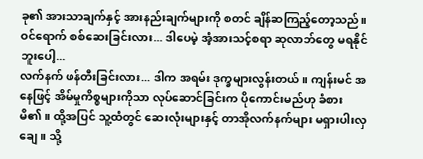ခု၏ အားသာချက်နှင့် အားနည်းချက်များကို စတင် ချိန်ဆကြည့်တော့သည်။
ဝင်ရောက် စစ်ဆေးခြင်းလား... ဒါပေမဲ့ အံ့အားသင့်စရာ ဆုလာဘ်တွေ မရနိုင်ဘူးပေါ့...
လက်နက် ဖန်တီးခြင်းလား... ဒါက အရမ်း ဒုက္ခများလွန်းတယ်။ ကျန်းမင် အနေဖြင့် အိမ်မှုကိစ္စများကိုသာ လုပ်ဆောင်ခြင်းက ပိုကောင်းမည်ဟု ခံစားမိ၏။ ထို့အပြင် သူ့ထံတွင် ဆေးလုံးများနှင့် တာအိုလက်နက်များ မရှားပါးလှချေ။ သို့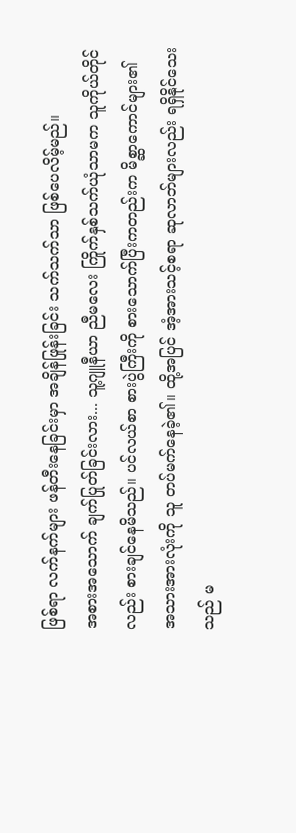ဖြစ်ရာ လက်နက်များ ဖန်တီးနေခြင်းမှာ အချိန်ဖြုန်းခြင်း သက်သက်သာ ဖြစ်ပေလိမ့်မည်။
အစားအသောက် ချက်ပြုတ်ခြင်းလား... သူ့ဂျူနီယာ ညီမလေး ကြိုက်နှစ်သက်ယုံသာမက သူကိုယ်တိုင်လည်း စားချင်နေမိသည်။ ပင်လယ်စာ စားပွဲကြီးကို စားသောက်ပြီးကတည်းက မိစ္ဆာကောင်များ၏ အသားအားလုံးကို သူ တပ်မက်နေခဲ့၏။ ထို့အပြင် အံ့အားသင့်စရာ ဆုလာဘ်များလည်း ရရှိနိုင်သေးသည် မ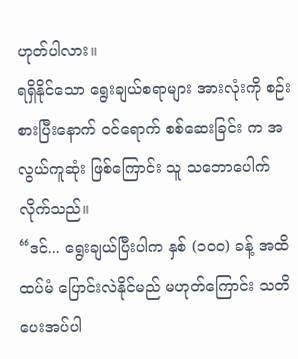ဟုတ်ပါလား။
ရရှိနိုင်သော ရွေးချယ်စရာများ အားလုံးကို စဉ်းစားပြီးနောက် ဝင်ရောက် စစ်ဆေးခြင်း က အလွယ်ကူဆုံး ဖြစ်ကြောင်း သူ သဘောပေါက်လိုက်သည်။
“ဒင်... ရွေးချယ်ပြီးပါက နှစ် (၁၀၀) ခန့် အထိ ထပ်မံ ပြောင်းလဲနိုင်မည် မဟုတ်ကြောင်း သတိပေးအပ်ပါ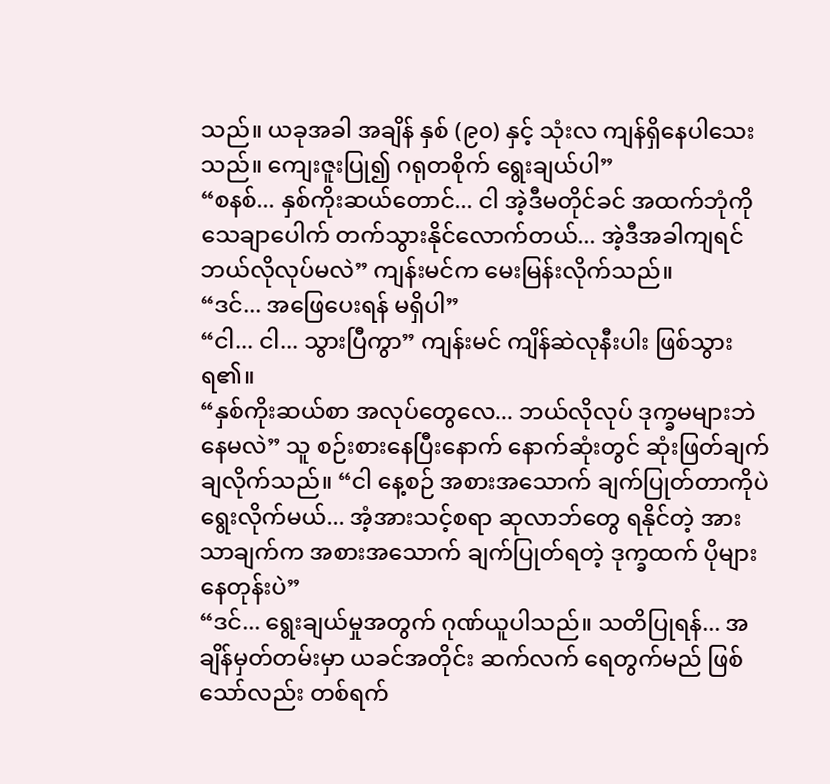သည်။ ယခုအခါ အချိန် နှစ် (၉၀) နှင့် သုံးလ ကျန်ရှိနေပါသေးသည်။ ကျေးဇူးပြု၍ ဂရုတစိုက် ရွေးချယ်ပါ”
“စနစ်... နှစ်ကိုးဆယ်တောင်... ငါ အဲ့ဒီမတိုင်ခင် အထက်ဘုံကို သေချာပေါက် တက်သွားနိုင်လောက်တယ်... အဲ့ဒီအခါကျရင် ဘယ်လိုလုပ်မလဲ” ကျန်းမင်က မေးမြန်းလိုက်သည်။
“ဒင်... အဖြေပေးရန် မရှိပါ”
“ငါ... ငါ... သွားပြီကွာ” ကျန်းမင် ကျိန်ဆဲလုနီးပါး ဖြစ်သွားရ၏။
“နှစ်ကိုးဆယ်စာ အလုပ်တွေလေ... ဘယ်လိုလုပ် ဒုက္ခမများဘဲ နေမလဲ” သူ စဉ်းစားနေပြီးနောက် နောက်ဆုံးတွင် ဆုံးဖြတ်ချက်ချလိုက်သည်။ “ငါ နေ့စဉ် အစားအသောက် ချက်ပြုတ်တာကိုပဲ ရွေးလိုက်မယ်... အံ့အားသင့်စရာ ဆုလာဘ်တွေ ရနိုင်တဲ့ အားသာချက်က အစားအသောက် ချက်ပြုတ်ရတဲ့ ဒုက္ခထက် ပိုများနေတုန်းပဲ”
“ဒင်... ရွေးချယ်မှုအတွက် ဂုဏ်ယူပါသည်။ သတိပြုရန်... အချိန်မှတ်တမ်းမှာ ယခင်အတိုင်း ဆက်လက် ရေတွက်မည် ဖြစ်သော်လည်း တစ်ရက်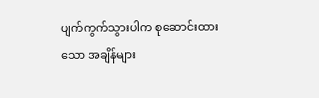ပျက်ကွက်သွားပါက စုဆောင်းထားသော အချိန်များ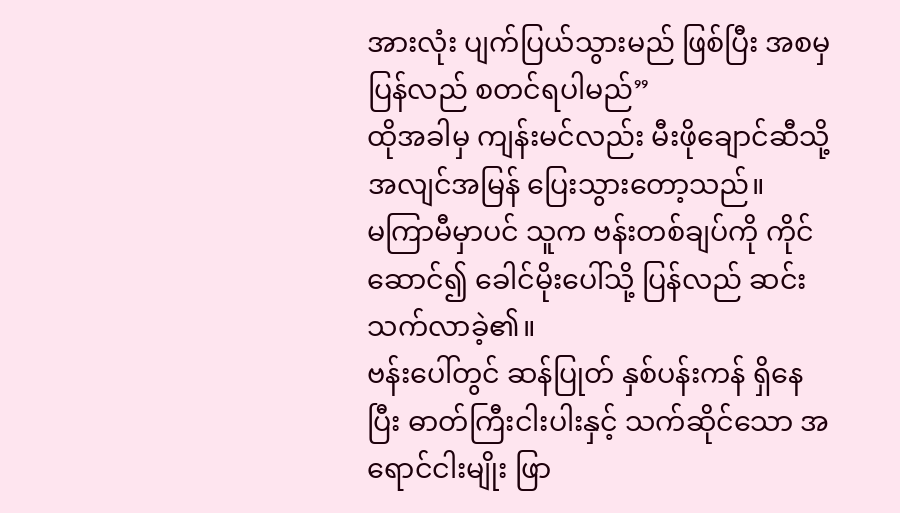အားလုံး ပျက်ပြယ်သွားမည် ဖြစ်ပြီး အစမှ ပြန်လည် စတင်ရပါမည်”
ထိုအခါမှ ကျန်းမင်လည်း မီးဖိုချောင်ဆီသို့ အလျင်အမြန် ပြေးသွားတော့သည်။
မကြာမီမှာပင် သူက ဗန်းတစ်ချပ်ကို ကိုင်ဆောင်၍ ခေါင်မိုးပေါ်သို့ ပြန်လည် ဆင်းသက်လာခဲ့၏။
ဗန်းပေါ်တွင် ဆန်ပြုတ် နှစ်ပန်းကန် ရှိနေပြီး ဓာတ်ကြီးငါးပါးနှင့် သက်ဆိုင်သော အရောင်ငါးမျိုး ဖြာ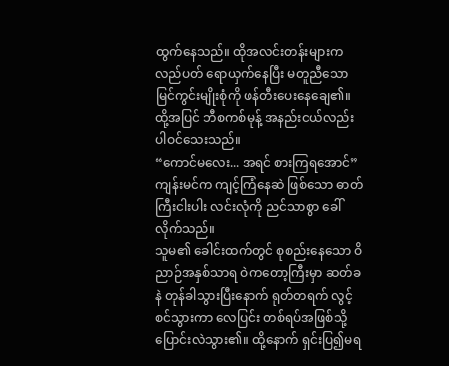ထွက်နေသည်။ ထိုအလင်းတန်းများက လည်ပတ် ရောယှက်နေပြီး မတူညီသော မြင်ကွင်းမျိုးစုံကို ဖန်တီးပေးနေချေ၏။
ထို့အပြင် ဘီစကစ်မုန့် အနည်းငယ်လည်း ပါဝင်သေးသည်။
“ကောင်မလေး... အရင် စားကြရအောင်” ကျန်းမင်က ကျင့်ကြံနေဆဲ ဖြစ်သော ဓာတ်ကြီးငါးပါး လင်းလုံကို ညင်သာစွာ ခေါ်လိုက်သည်။
သူမ၏ ခေါင်းထက်တွင် စုစည်းနေသော ဝိညာဉ်အနှစ်သာရ ဝဲကတော့ကြီးမှာ ဆတ်ခနဲ တုန်ခါသွားပြီးနောက် ရုတ်တရက် လွင့်စင်သွားကာ လေပြင်း တစ်ရပ်အဖြစ်သို့ ပြောင်းလဲသွား၏။ ထို့နောက် ရှင်းပြ၍မရ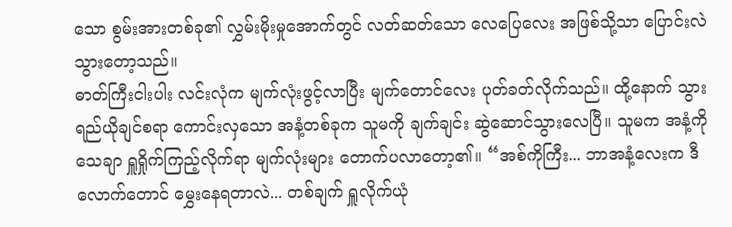သော စွမ်းအားတစ်ခု၏ လွှမ်းမိုးမှုအောက်တွင် လတ်ဆတ်သော လေပြေလေး အဖြစ်သို့သာ ပြောင်းလဲသွားတော့သည်။
ဓာတ်ကြီးငါးပါး လင်းလုံက မျက်လုံးဖွင့်လာပြီး မျက်တောင်လေး ပုတ်ခတ်လိုက်သည်။ ထို့နောက် သွားရည်ယိုချင်စရာ ကောင်းလှသော အနံ့တစ်ခုက သူမကို ချက်ချင်း ဆွဲဆောင်သွားလေပြီ။ သူမက အနံ့ကို သေချာ ရှူရှိုက်ကြည့်လိုက်ရာ မျက်လုံးများ တောက်ပလာတော့၏။ “အစ်ကိုကြီး... ဘာအနံ့လေးက ဒီလောက်တောင် မွှေးနေရတာလဲ... တစ်ချက် ရှူလိုက်ယုံ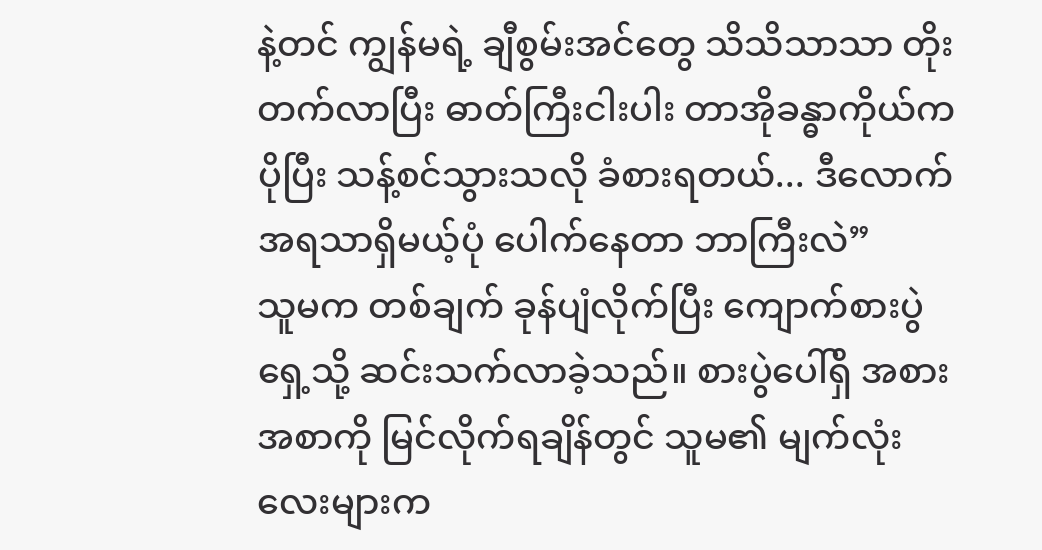နဲ့တင် ကျွန်မရဲ့ ချီစွမ်းအင်တွေ သိသိသာသာ တိုးတက်လာပြီး ဓာတ်ကြီးငါးပါး တာအိုခန္ဓာကိုယ်က ပိုပြီး သန့်စင်သွားသလို ခံစားရတယ်... ဒီလောက် အရသာရှိမယ့်ပုံ ပေါက်နေတာ ဘာကြီးလဲ”
သူမက တစ်ချက် ခုန်ပျံလိုက်ပြီး ကျောက်စားပွဲရှေ့သို့ ဆင်းသက်လာခဲ့သည်။ စားပွဲပေါ်ရှိ အစားအစာကို မြင်လိုက်ရချိန်တွင် သူမ၏ မျက်လုံးလေးများက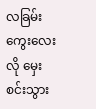လခြမ်းကွေးလေးလို မှေးစင်းသွား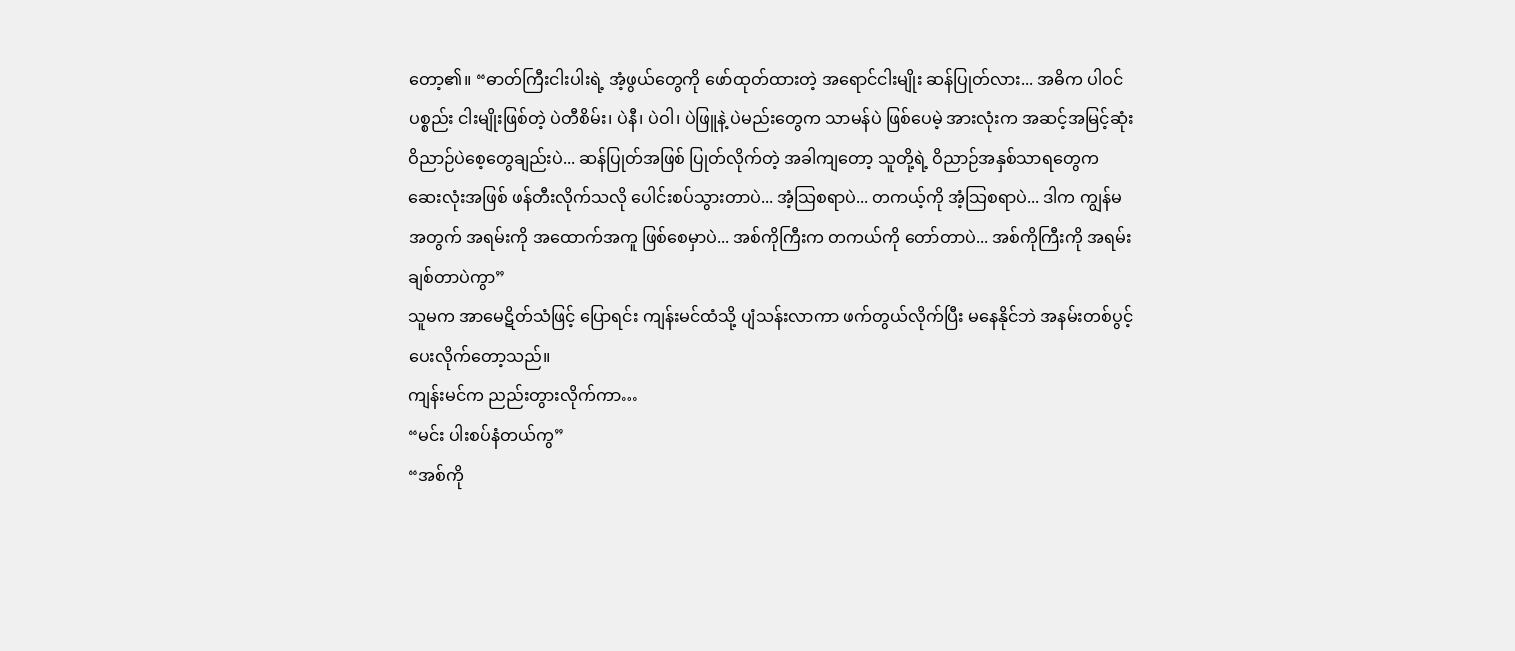တော့၏။ “ဓာတ်ကြီးငါးပါးရဲ့ အံ့ဖွယ်တွေကို ဖော်ထုတ်ထားတဲ့ အရောင်ငါးမျိုး ဆန်ပြုတ်လား... အဓိက ပါဝင်ပစ္စည်း ငါးမျိုးဖြစ်တဲ့ ပဲတီစိမ်း၊ ပဲနီ၊ ပဲဝါ၊ ပဲဖြူနဲ့ ပဲမည်းတွေက သာမန်ပဲ ဖြစ်ပေမဲ့ အားလုံးက အဆင့်အမြင့်ဆုံး ဝိညာဉ်ပဲစေ့တွေချည်းပဲ... ဆန်ပြုတ်အဖြစ် ပြုတ်လိုက်တဲ့ အခါကျတော့ သူတို့ရဲ့ ဝိညာဉ်အနှစ်သာရတွေက ဆေးလုံးအဖြစ် ဖန်တီးလိုက်သလို ပေါင်းစပ်သွားတာပဲ... အံ့သြစရာပဲ... တကယ့်ကို အံ့သြစရာပဲ... ဒါက ကျွန်မအတွက် အရမ်းကို အထောက်အကူ ဖြစ်စေမှာပဲ... အစ်ကိုကြီးက တကယ်ကို တော်တာပဲ... အစ်ကိုကြီးကို အရမ်းချစ်တာပဲကွာ”
သူမက အာမေဋိတ်သံဖြင့် ပြောရင်း ကျန်းမင်ထံသို့ ပျံသန်းလာကာ ဖက်တွယ်လိုက်ပြီး မနေနိုင်ဘဲ အနမ်းတစ်ပွင့် ပေးလိုက်တော့သည်။
ကျန်းမင်က ညည်းတွားလိုက်ကာ…
“မင်း ပါးစပ်နံတယ်ကွ”
“အစ်ကို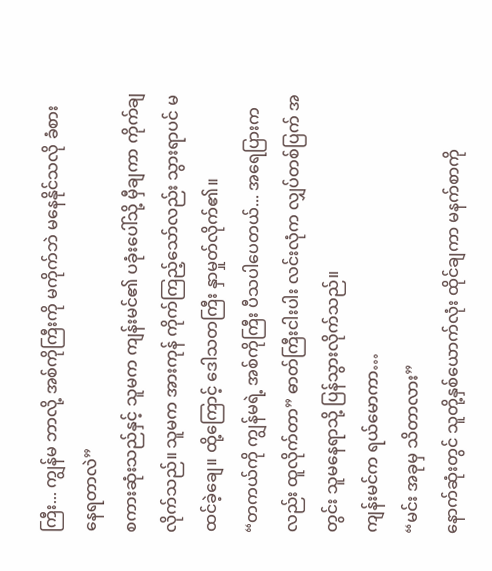ကြီး... ကျွန်မ ဘာလို့ အစ်ကိုကြီးကို မကိုက်ဘဲ မနေနိုင်သလို ခံစားနေရတာလဲ”
စကားဆုံးသည်နှင့် သူမက ကျန်းမင်၏ ပခုံးပေါ်သို့ မှီချကာ ကိုက်ချလိုက်သည်။ သူမက အားကုန် ကိုက်ကြည့်သော်လည်း သွားရာပင် မထင်ခဲ့ချေ။ ထို့ကြောင့် ဒေါသတကြီး နှာမှုတ်လိုက်၏။
“တကယ်ကို ကျွန်မရဲ့ အစ်ကိုကြီး ပီသပါပေတယ်... အရေပြားကလည်း ထူလိုက်တာ” ဓာတ်ကြီးငါးပါး လင်းလုံက လျှပ်တစ်ပြက် အတွင်း သူမနေရာသို့ ပြန်သွားလိုက်သည်။
ကျန်းမင်က ရယ်မောကာ…
“မင်း အခုမှ သိတာလား”
နောက်ဆုံးတွင် သူတို့နှစ်ယောက်လုံး ထိုင်ချကာ မနက်စာကို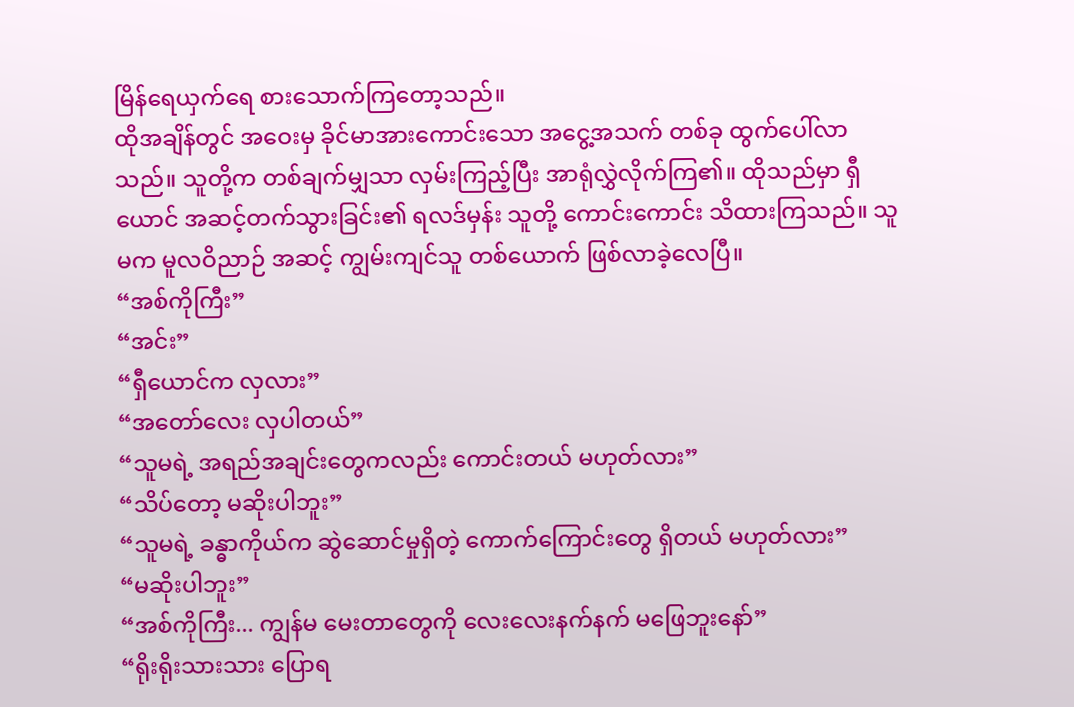မြိန်ရေယှက်ရေ စားသောက်ကြတော့သည်။
ထိုအချိန်တွင် အဝေးမှ ခိုင်မာအားကောင်းသော အငွေ့အသက် တစ်ခု ထွက်ပေါ်လာသည်။ သူတို့က တစ်ချက်မျှသာ လှမ်းကြည့်ပြီး အာရုံလွှဲလိုက်ကြ၏။ ထိုသည်မှာ ရှီယောင် အဆင့်တက်သွားခြင်း၏ ရလဒ်မှန်း သူတို့ ကောင်းကောင်း သိထားကြသည်။ သူမက မူလဝိညာဉ် အဆင့် ကျွမ်းကျင်သူ တစ်ယောက် ဖြစ်လာခဲ့လေပြီ။
“အစ်ကိုကြီး”
“အင်း”
“ရှီယောင်က လှလား”
“အတော်လေး လှပါတယ်”
“သူမရဲ့ အရည်အချင်းတွေကလည်း ကောင်းတယ် မဟုတ်လား”
“သိပ်တော့ မဆိုးပါဘူး”
“သူမရဲ့ ခန္ဓာကိုယ်က ဆွဲဆောင်မှုရှိတဲ့ ကောက်ကြောင်းတွေ ရှိတယ် မဟုတ်လား”
“မဆိုးပါဘူး”
“အစ်ကိုကြီး... ကျွန်မ မေးတာတွေကို လေးလေးနက်နက် မဖြေဘူးနော်”
“ရိုးရိုးသားသား ပြောရ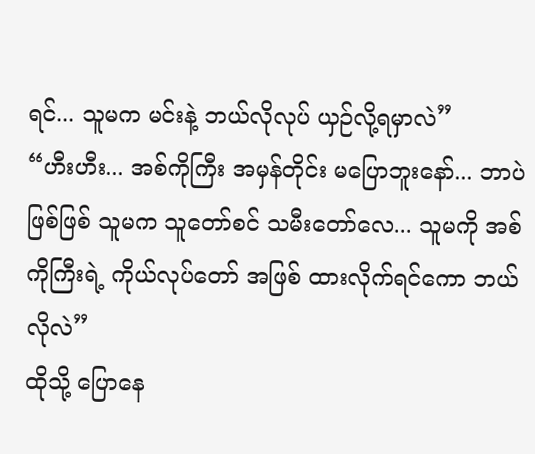ရင်... သူမက မင်းနဲ့ ဘယ်လိုလုပ် ယှဉ်လို့ရမှာလဲ”
“ဟီးဟီး... အစ်ကိုကြီး အမှန်တိုင်း မပြောဘူးနော်... ဘာပဲဖြစ်ဖြစ် သူမက သူတော်စင် သမီးတော်လေ... သူမကို အစ်ကိုကြီးရဲ့ ကိုယ်လုပ်တော် အဖြစ် ထားလိုက်ရင်ကော ဘယ်လိုလဲ”
ထိုသို့ ပြောနေ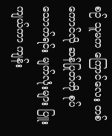စဉ် သူမက ကြောင်လေး တစ်ကောင်လို ဆန်ပြုတ်ကို စုပ်သောက်ရင်း မျက်လုံးများ ပြူးကျယ်ကာ ကျန်း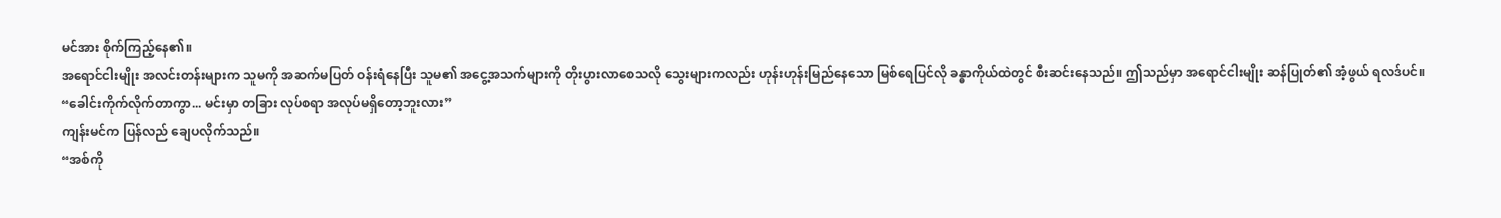မင်အား စိုက်ကြည့်နေ၏။
အရောင်ငါးမျိုး အလင်းတန်းများက သူမကို အဆက်မပြတ် ဝန်းရံနေပြီး သူမ၏ အငွေ့အသက်များကို တိုးပွားလာစေသလို သွေးများကလည်း ဟုန်းဟုန်းမြည်နေသော မြစ်ရေပြင်လို ခန္ဓာကိုယ်ထဲတွင် စီးဆင်းနေသည်။ ဤသည်မှာ အရောင်ငါးမျိုး ဆန်ပြုတ်၏ အံ့ဖွယ် ရလဒ်ပင်။
“ခေါင်းကိုက်လိုက်တာကွာ... မင်းမှာ တခြား လုပ်စရာ အလုပ်မရှိတော့ဘူးလား”
ကျန်းမင်က ပြန်လည် ချေပလိုက်သည်။
“အစ်ကို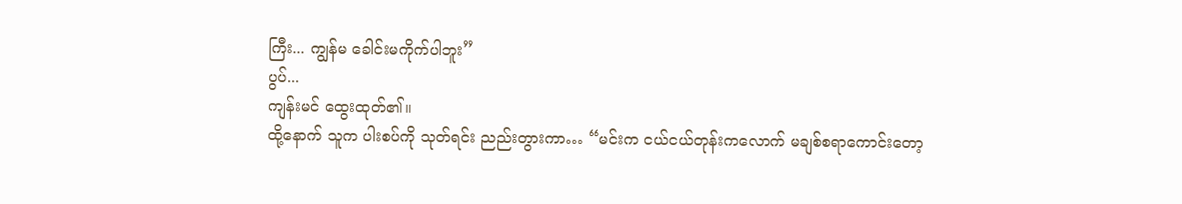ကြီး... ကျွန်မ ခေါင်းမကိုက်ပါဘူး”
ပွပ်...
ကျန်းမင် ထွေးထုတ်၏။
ထို့နောက် သူက ပါးစပ်ကို သုတ်ရင်း ညည်းတွားကာ… “မင်းက ငယ်ငယ်တုန်းကလောက် မချစ်စရာကောင်းတော့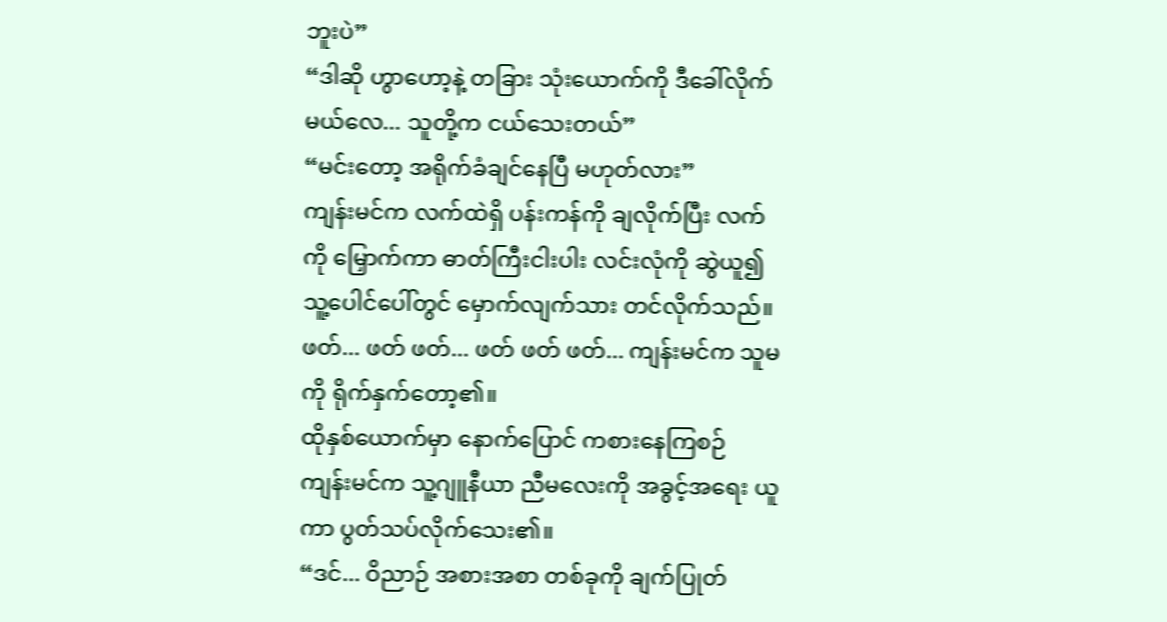ဘူးပဲ”
“ဒါဆို ဟွာဟော့နဲ့ တခြား သုံးယောက်ကို ဒီခေါ်လိုက်မယ်လေ... သူတို့က ငယ်သေးတယ်”
“မင်းတော့ အရိုက်ခံချင်နေပြီ မဟုတ်လား”
ကျန်းမင်က လက်ထဲရှိ ပန်းကန်ကို ချလိုက်ပြီး လက်ကို မြှောက်ကာ ဓာတ်ကြီးငါးပါး လင်းလုံကို ဆွဲယူ၍ သူ့ပေါင်ပေါ်တွင် မှောက်လျက်သား တင်လိုက်သည်။
ဖတ်... ဖတ် ဖတ်... ဖတ် ဖတ် ဖတ်... ကျန်းမင်က သူမကို ရိုက်နှက်တော့၏။
ထိုနှစ်ယောက်မှာ နောက်ပြောင် ကစားနေကြစဉ် ကျန်းမင်က သူ့ဂျူနီယာ ညီမလေးကို အခွင့်အရေး ယူကာ ပွတ်သပ်လိုက်သေး၏။
“ဒင်... ဝိညာဉ် အစားအစာ တစ်ခုကို ချက်ပြုတ်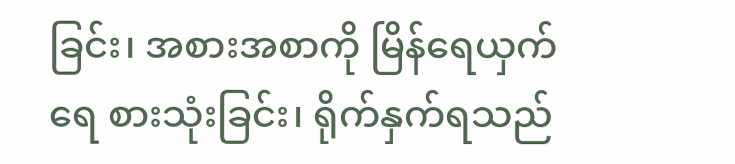ခြင်း၊ အစားအစာကို မြိန်ရေယှက်ရေ စားသုံးခြင်း၊ ရိုက်နှက်ရသည်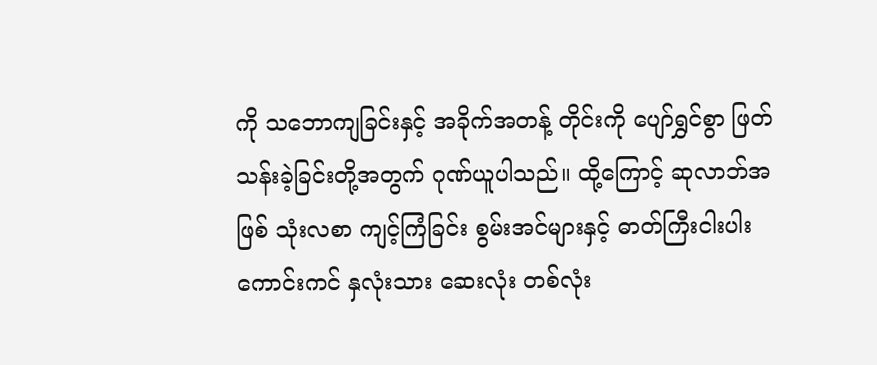ကို သဘောကျခြင်းနှင့် အခိုက်အတန့် တိုင်းကို ပျော်ရွှင်စွာ ဖြတ်သန်းခဲ့ခြင်းတို့အတွက် ဂုဏ်ယူပါသည်။ ထို့ကြောင့် ဆုလာဘ်အဖြစ် သုံးလစာ ကျင့်ကြံခြင်း စွမ်းအင်များနှင့် ဓာတ်ကြီးငါးပါး ကောင်းကင် နှလုံးသား ဆေးလုံး တစ်လုံး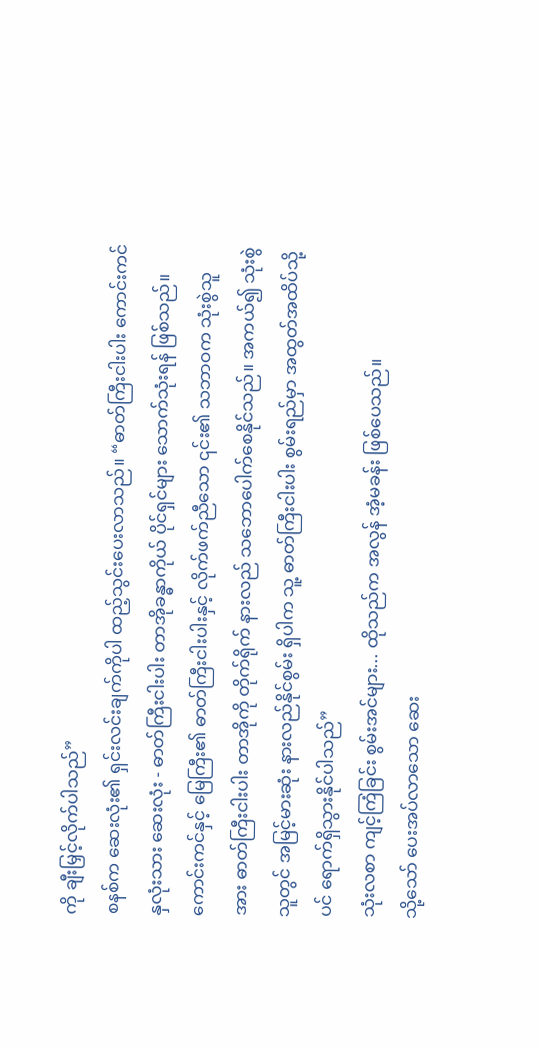ကို ချီးမြှင့်လိုက်ပါသည်”
စနစ်က ဆေးလုံး၏ ရှင်းလင်းချက်ကိုပါ ထည့်သွင်းပေးလာသည်။ “ဓာတ်ကြီးငါးပါး ကောင်းကင် နှလုံးသား ဆေးလုံး - ဓာတ်ကြီးငါးပါး တာအိုခန္ဓာကိုယ် ပိုင်ရှင်များ သောက်သုံးရန် ဖြစ်သည်။ ကောင်းကင်နှင့် မြေကြီး၏ ဓာတ်ကြီးငါးပါးနှင့် လိုက်ဖက်ညီသော ၎င်း၏ သဘာဝက သုံးစွဲသူအား ဓာတ်ကြီးငါးပါး တာအိုကို တိုက်ရိုက် နားလည် သဘောပေါက်စေနိုင်သည်။ အကယ်၍ သုံးစွဲသူတွင် အမြင့်မားဆုံး နားလည်နိုင်စွမ်း ရှိပါက သူ့ ဓာတ်ကြီးငါးပါး စွမ်းရည်မှာ အထွတ်အထိပ်သို့ပင် ရောက်ရှိသွားနိုင်ပါသည်”
သုံးလစာ ကျင့်ကြံခြင်း စွမ်းအင်များ... ထိုသည်က အလွန် အံ့မခန်း ဖြစ်ပေသည်။
သို့သော် ပေးအပ်လာသော ဆေး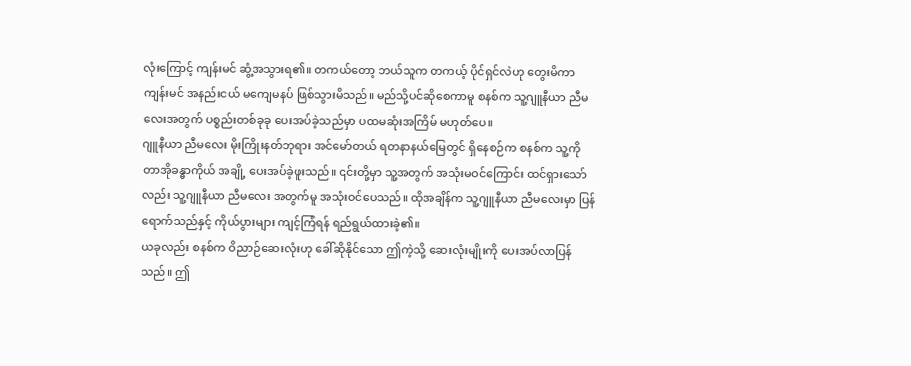လုံးကြောင့် ကျန်းမင် ဆွံ့အသွားရ၏။ တကယ်တော့ ဘယ်သူက တကယ့် ပိုင်ရှင်လဲဟု တွေးမိကာ ကျန်းမင် အနည်းငယ် မကျေမနပ် ဖြစ်သွားမိသည်။ မည်သို့ပင်ဆိုစေကာမူ စနစ်က သူ့ဂျူနီယာ ညီမလေးအတွက် ပစ္စည်းတစ်ခုခု ပေးအပ်ခဲ့သည်မှာ ပထမဆုံးအကြိမ် မဟုတ်ပေ။
ဂျူနီယာ ညီမလေး မိုးကြိုးနတ်ဘုရား အင်မော်တယ် ရတနာနယ်မြေတွင် ရှိနေစဉ်က စနစ်က သူ့ကို တာအိုခန္ဓာကိုယ် အချို့ ပေးအပ်ခဲ့ဖူးသည်။ ၎င်းတို့မှာ သူ့အတွက် အသုံးမဝင်ကြောင်း ထင်ရှားသော်လည်း သူ့ဂျူနီယာ ညီမလေး အတွက်မူ အသုံးဝင်ပေသည်။ ထိုအချိန်က သူ့ဂျူနီယာ ညီမလေးမှာ ပြန်ရောက်သည်နှင့် ကိုယ်ပွားများ ကျင့်ကြံရန် ရည်ရွယ်ထားခဲ့၏။
ယခုလည်း စနစ်က ဝိညာဉ်ဆေးလုံးဟု ခေါ်ဆိုနိုင်သော ဤကဲ့သို့ ဆေးလုံးမျိုးကို ပေးအပ်လာပြန်သည်။ ဤ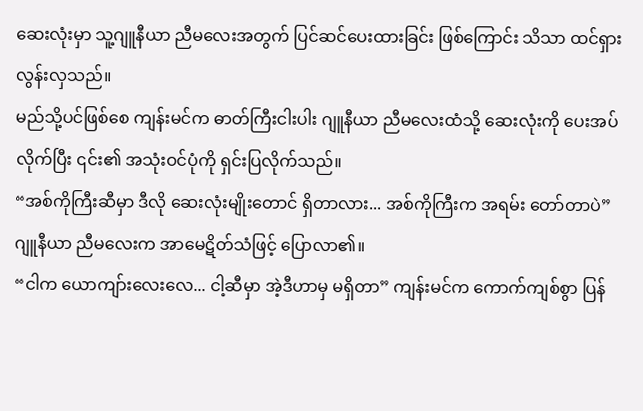ဆေးလုံးမှာ သူ့ဂျူနီယာ ညီမလေးအတွက် ပြင်ဆင်ပေးထားခြင်း ဖြစ်ကြောင်း သိသာ ထင်ရှားလွန်းလှသည်။
မည်သို့ပင်ဖြစ်စေ ကျန်းမင်က ဓာတ်ကြီးငါးပါး ဂျူနီယာ ညီမလေးထံသို့ ဆေးလုံးကို ပေးအပ်လိုက်ပြီး ၎င်း၏ အသုံးဝင်ပုံကို ရှင်းပြလိုက်သည်။
“အစ်ကိုကြီးဆီမှာ ဒီလို ဆေးလုံးမျိုးတောင် ရှိတာလား... အစ်ကိုကြီးက အရမ်း တော်တာပဲ” ဂျူနီယာ ညီမလေးက အာမေဋိတ်သံဖြင့် ပြောလာ၏။
“ငါက ယောကျာ်းလေးလေ... ငါ့ဆီမှာ အဲ့ဒီဟာမှ မရှိတာ” ကျန်းမင်က ကောက်ကျစ်စွာ ပြန်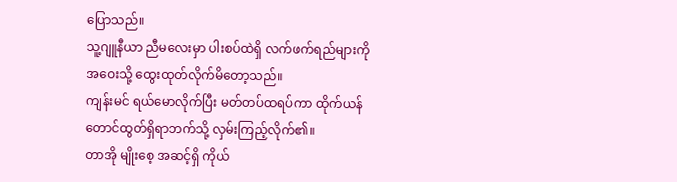ပြောသည်။
သူ့ဂျူနီယာ ညီမလေးမှာ ပါးစပ်ထဲရှိ လက်ဖက်ရည်များကို အဝေးသို့ ထွေးထုတ်လိုက်မိတော့သည်။
ကျန်းမင် ရယ်မောလိုက်ပြီး မတ်တပ်ထရပ်ကာ ထိုက်ယန် တောင်ထွတ်ရှိရာဘက်သို့ လှမ်းကြည့်လိုက်၏။
တာအို မျိုးစေ့ အဆင့်ရှိ ကိုယ်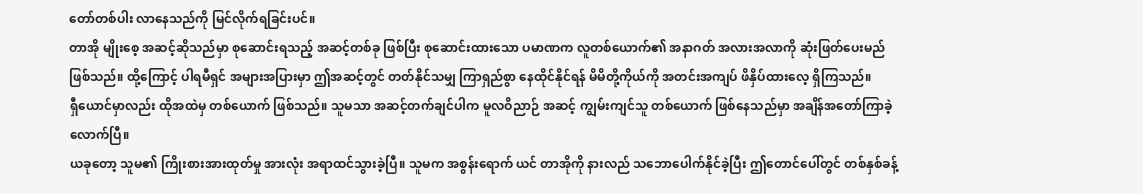တော်တစ်ပါး လာနေသည်ကို မြင်လိုက်ရခြင်းပင်။
တာအို မျိုးစေ့ အဆင့်ဆိုသည်မှာ စုဆောင်းရသည့် အဆင့်တစ်ခု ဖြစ်ပြီး စုဆောင်းထားသော ပမာဏက လူတစ်ယောက်၏ အနာဂတ် အလားအလာကို ဆုံးဖြတ်ပေးမည် ဖြစ်သည်။ ထို့ကြောင့် ပါရမီရှင် အများအပြားမှာ ဤအဆင့်တွင် တတ်နိုင်သမျှ ကြာရှည်စွာ နေထိုင်နိုင်ရန် မိမိတို့ကိုယ်ကို အတင်းအကျပ် ဖိနှိပ်ထားလေ့ ရှိကြသည်။
ရှီယောင်မှာလည်း ထိုအထဲမှ တစ်ယောက် ဖြစ်သည်။ သူမသာ အဆင့်တက်ချင်ပါက မူလဝိညာဉ် အဆင့် ကျွမ်းကျင်သူ တစ်ယောက် ဖြစ်နေသည်မှာ အချိန်အတော်ကြာခဲ့လောက်ပြီ။
ယခုတော့ သူမ၏ ကြိုးစားအားထုတ်မှု အားလုံး အရာထင်သွားခဲ့ပြီ။ သူမက အစွန်းရောက် ယင် တာအိုကို နားလည် သဘောပေါက်နိုင်ခဲ့ပြီး ဤတောင်ပေါ်တွင် တစ်နှစ်ခန့်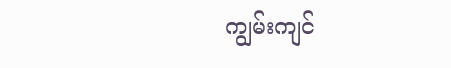ကျွမ်းကျင်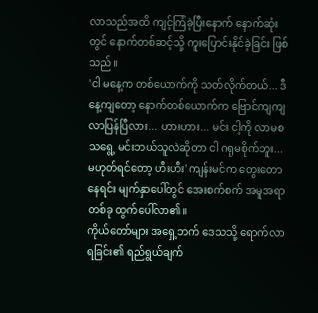လာသည်အထိ ကျင့်ကြံခဲ့ပြီးနောက် နောက်ဆုံးတွင် နောက်တစ်ဆင့်သို့ ကူးပြောင်းနိုင်ခဲ့ခြင်း ဖြစ်သည်။
'ငါ မနေ့က တစ်ယောက်ကို သတ်လိုက်တယ်... ဒီနေ့ကျတော့ နောက်တစ်ယောက်က ဗြောင်ကျကျ လာပြန်ပြီလား... ဟားဟား... မင်း ငါ့ကို လာမစသရွေ့ မင်းဘယ်သူလဲဆိုတာ ငါ ဂရုမစိုက်ဘူး... မဟုတ်ရင်တော့ ဟီးဟီး' ကျန်းမင်က တွေးတောနေရင်း မျက်နှာပေါ်တွင် အေးစက်စက် အမူအရာ တစ်ခု ထွက်ပေါ်လာ၏။
ကိုယ်တော်များ အရှေ့ဘက် ဒေသသို့ ရောက်လာရခြင်း၏ ရည်ရွယ်ချက်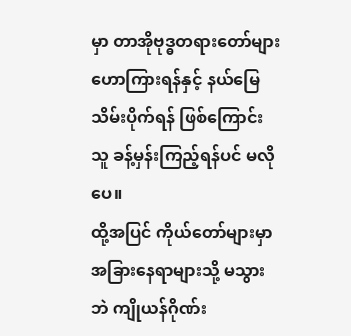မှာ တာအိုဗုဒ္ဓတရားတော်များ ဟောကြားရန်နှင့် နယ်မြေ သိမ်းပိုက်ရန် ဖြစ်ကြောင်း သူ ခန့်မှန်းကြည့်ရန်ပင် မလိုပေ။
ထို့အပြင် ကိုယ်တော်များမှာ အခြားနေရာများသို့ မသွားဘဲ ကျိုယန်ဂိုဏ်း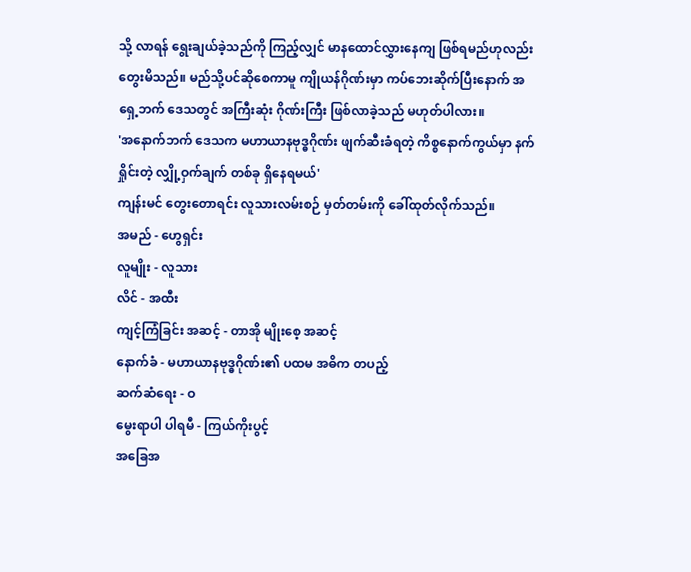သို့ လာရန် ရွေးချယ်ခဲ့သည်ကို ကြည့်လျှင် မာနထောင်လွှားနေကျ ဖြစ်ရမည်ဟုလည်း တွေးမိသည်။ မည်သို့ပင်ဆိုစေကာမူ ကျိုယန်ဂိုဏ်းမှာ ကပ်ဘေးဆိုက်ပြီးနောက် အရှေ့ဘက် ဒေသတွင် အကြီးဆုံး ဂိုဏ်းကြီး ဖြစ်လာခဲ့သည် မဟုတ်ပါလား။
'အနောက်ဘက် ဒေသက မဟာယာနဗုဒ္ဓဂိုဏ်း ဖျက်ဆီးခံရတဲ့ ကိစ္စနောက်ကွယ်မှာ နက်ရှိုင်းတဲ့ လျှို့ဝှက်ချက် တစ်ခု ရှိနေရမယ်'
ကျန်းမင် တွေးတောရင်း လူသားလမ်းစဉ် မှတ်တမ်းကို ခေါ်ထုတ်လိုက်သည်။
အမည် - ဟွေရှင်း
လူမျိုး - လူသား
လိင် - အထီး
ကျင့်ကြံခြင်း အဆင့် - တာအို မျိုးစေ့ အဆင့်
နောက်ခံ - မဟာယာနဗုဒ္ဓဂိုဏ်း၏ ပထမ အဓိက တပည့်
ဆက်ဆံရေး - ဝ
မွေးရာပါ ပါရမီ - ကြယ်ကိုးပွင့်
အခြေအ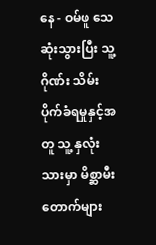နေ - ဝမ်ဖူ သေဆုံးသွားပြီး သူ့ ဂိုဏ်း သိမ်းပိုက်ခံရမှုနှင့်အတူ သူ့ နှလုံးသားမှာ မိစ္ဆာမီးတောက်များ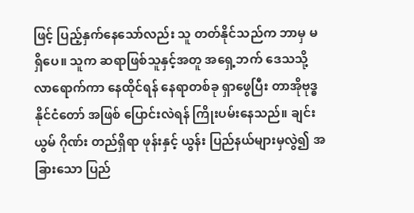ဖြင့် ပြည့်နှက်နေသော်လည်း သူ တတ်နိုင်သည်က ဘာမှ မရှိပေ။ သူက ဆရာဖြစ်သူနှင့်အတူ အရှေ့ဘက် ဒေသသို့ လာရောက်ကာ နေထိုင်ရန် နေရာတစ်ခု ရှာဖွေပြီး တာအိုဗုဒ္ဓနိုင်ငံတော် အဖြစ် ပြောင်းလဲရန် ကြိုးပမ်းနေသည်။ ချင်းယွမ် ဂိုဏ်း တည်ရှိရာ ဖုန်းနှင့် ယွန်း ပြည်နယ်များမှလွဲ၍ အခြားသော ပြည်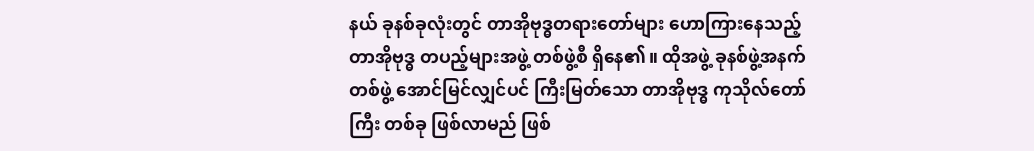နယ် ခုနစ်ခုလုံးတွင် တာအိုဗုဒ္ဓတရားတော်များ ဟောကြားနေသည့် တာအိုဗုဒ္ဓ တပည့်များအဖွဲ့ တစ်ဖွဲ့စီ ရှိနေ၏။ ထိုအဖွဲ့ ခုနစ်ဖွဲ့အနက် တစ်ဖွဲ့ အောင်မြင်လျှင်ပင် ကြီးမြတ်သော တာအိုဗုဒ္ဓ ကုသိုလ်တော်ကြီး တစ်ခု ဖြစ်လာမည် ဖြစ်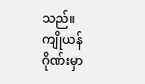သည်။
ကျိုယန်ဂိုဏ်းမှာ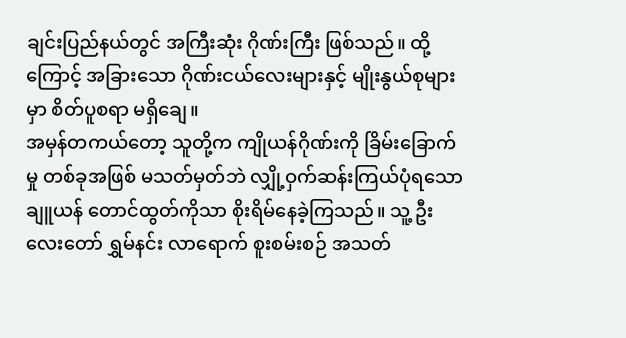ချင်းပြည်နယ်တွင် အကြီးဆုံး ဂိုဏ်းကြီး ဖြစ်သည်။ ထို့ကြောင့် အခြားသော ဂိုဏ်းငယ်လေးများနှင့် မျိုးနွယ်စုများမှာ စိတ်ပူစရာ မရှိချေ။
အမှန်တကယ်တော့ သူတို့က ကျိုယန်ဂိုဏ်းကို ခြိမ်းခြောက်မှု တစ်ခုအဖြစ် မသတ်မှတ်ဘဲ လျှို့ဝှက်ဆန်းကြယ်ပုံရသော ချူယန် တောင်ထွတ်ကိုသာ စိုးရိမ်နေခဲ့ကြသည်။ သူ့ ဦးလေးတော် ရွှမ်နင်း လာရောက် စူးစမ်းစဉ် အသတ်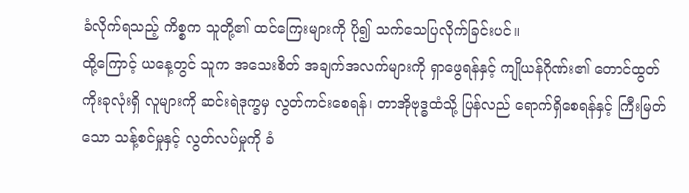ခံလိုက်ရသည့် ကိစ္စက သူတို့၏ ထင်ကြေးများကို ပို၍ သက်သေပြလိုက်ခြင်းပင်။
ထို့ကြောင့် ယနေ့တွင် သူက အသေးစိတ် အချက်အလက်များကို ရှာဖွေရန်နှင့် ကျိုယန်ဂိုဏ်း၏ တောင်ထွတ် ကိုးခုလုံးရှိ လူများကို ဆင်းရဲဒုက္ခမှ လွတ်ကင်းစေရန်၊ တာအိုဗုဒ္ဓထံသို့ ပြန်လည် ရောက်ရှိစေရန်နှင့် ကြီးမြတ်သော သန့်စင်မှုနှင့် လွတ်လပ်မှုကို ခံ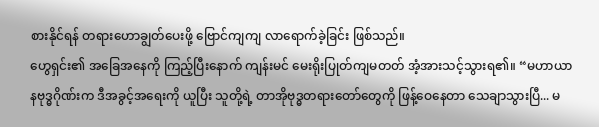စားနိုင်ရန် တရားဟောချွတ်ပေးဖို့ ဗြောင်ကျကျ လာရောက်ခဲ့ခြင်း ဖြစ်သည်။
ဟွေရှင်း၏ အခြေအနေကို ကြည့်ပြီးနောက် ကျန်းမင် မေးရိုးပြုတ်ကျမတတ် အံ့အားသင့်သွားရ၏။ “မဟာယာနဗုဒ္ဓဂိုဏ်းက ဒီအခွင့်အရေးကို ယူပြီး သူတို့ရဲ့ တာအိုဗုဒ္ဓတရားတော်တွေကို ဖြန့်ဝေနေတာ သေချာသွားပြီ... မ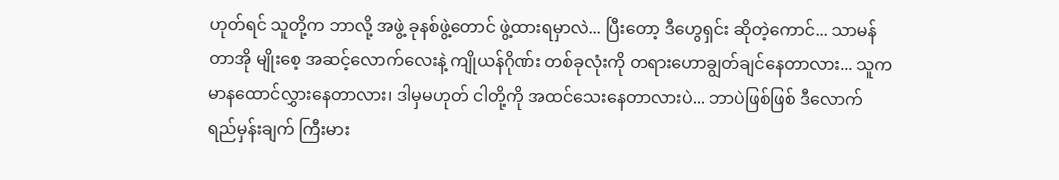ဟုတ်ရင် သူတို့က ဘာလို့ အဖွဲ့ ခုနစ်ဖွဲ့တောင် ဖွဲ့ထားရမှာလဲ... ပြီးတော့ ဒီဟွေရှင်း ဆိုတဲ့ကောင်... သာမန် တာအို မျိုးစေ့ အဆင့်လောက်လေးနဲ့ ကျိုယန်ဂိုဏ်း တစ်ခုလုံးကို တရားဟောချွတ်ချင်နေတာလား... သူက မာနထောင်လွှားနေတာလား၊ ဒါမှမဟုတ် ငါတို့ကို အထင်သေးနေတာလားပဲ... ဘာပဲဖြစ်ဖြစ် ဒီလောက် ရည်မှန်းချက် ကြီးမား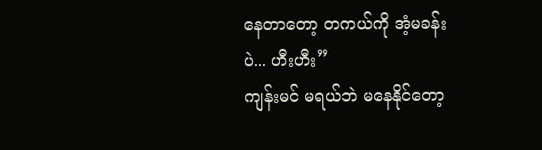နေတာတော့ တကယ်ကို အံ့မခန်းပဲ... ဟီးဟီး”
ကျန်းမင် မရယ်ဘဲ မနေနိုင်တော့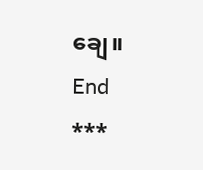ချေ။
End
***